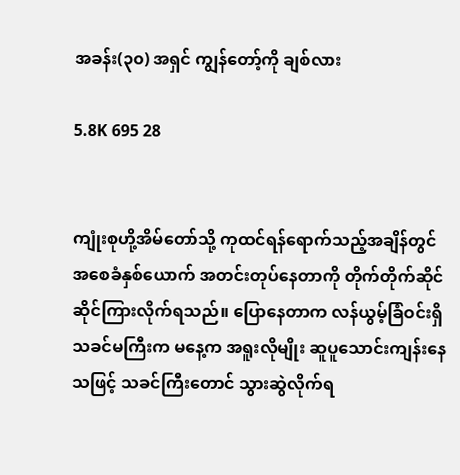အခန်း(၃၀) အရှင် ကျွန်တော့်ကို ချစ်လား

5.8K 695 28


ကျုံးစုဟို့အိမ်တော်သို့ ကုထင်ရန်ရောက်သည့်အချိန်တွင် အစေခံနှစ်ယောက် အတင်းတုပ်နေတာကို တိုက်တိုက်ဆိုင်ဆိုင်ကြားလိုက်ရသည်။ ပြောနေတာက လန်ယွမ့်ခြံဝင်းရှိ သခင်မကြီးက မနေ့က အရူးလိုမျိုး ဆူပူသောင်းကျန်းနေသဖြင့် သခင်ကြီးတောင် သွားဆွဲလိုက်ရ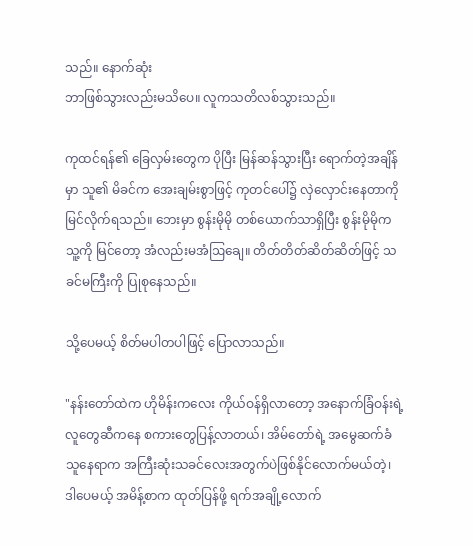သည်။ နောက်ဆုံး
ဘာဖြစ်သွားလည်းမသိပေ။ လူကသတိလစ်သွားသည်။

ကုထင်ရန်၏ ခြေလှမ်းတွေက ပိုပြီး မြန်ဆန်သွားပြီး ရောက်တဲ့အချိန်မှာ သူ၏ မိခင်က အေးချမ်းစွာဖြင့် ကုတင်ပေါ်၌ လှဲလှောင်းနေတာကို မြင်လိုက်ရသည်။ ဘေးမှာ စွန်းမိုမို တစ်ယောက်သာရှိပြီး စွန်းမိုမိုက သူ့ကို မြင်တော့ အံလည်းမအံဩချေ။ တိတ်တိတ်ဆိတ်ဆိတ်ဖြင့် သခင်မကြီးကို ပြုစုနေသည်။

သို့ပေမယ့် စိတ်မပါတပါဖြင့် ပြောလာသည်။

"နန်းတော်ထဲက ဟိုမိန်းကလေး ကိုယ်ဝန်ရှိလာတော့ အနောက်ခြံဝန်းရဲ့ လူတွေဆီကနေ စကားတွေပြန့်လာတယ်၊ အိမ်တော်ရဲ့ အမွေဆက်ခံသူနေရာက အကြီးဆုံးသခင်လေးအတွက်ပဲဖြစ်နိုင်‌လောက်မယ်တဲ့၊ ဒါပေမယ့် အမိန့်စာက ထုတ်ပြန်ဖို့ ရက်အချို့လောက်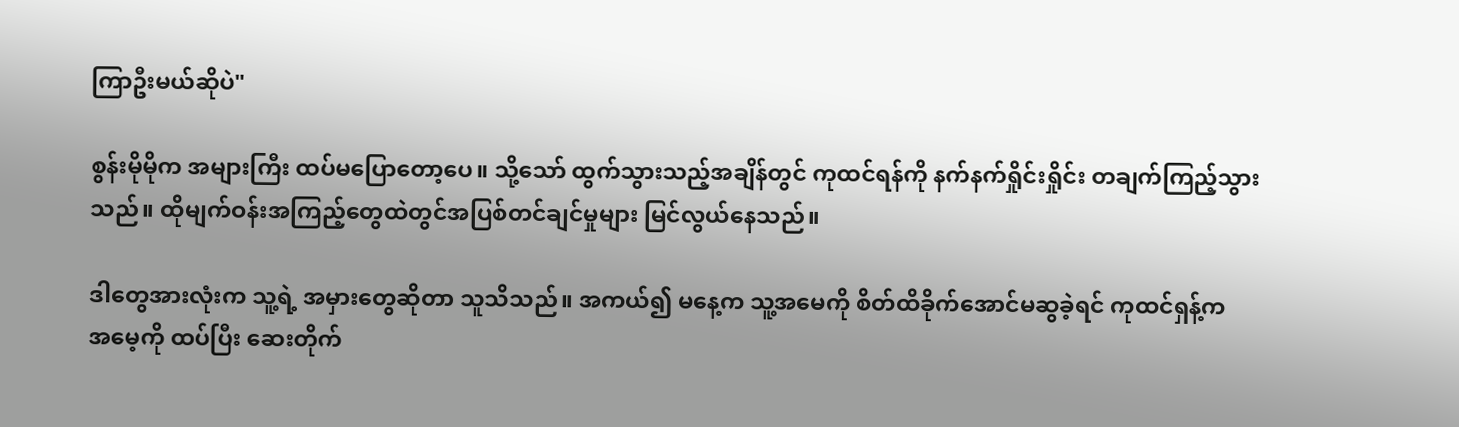ကြာဦးမယ်ဆိုပဲ"

စွန်းမိုမိုက အများကြီး ထပ်မပြော‌တော့ပေ။ သို့သော် ထွက်သွားသည့်အချိန်တွင် ကုထင်ရန်ကို နက်နက်ရှိုင်းရှိုင်း တချက်ကြည့်သွားသည်။ ထိုမျက်ဝန်းအကြည့်တွေထဲတွင်အပြစ်တင်ချင်မှုများ မြင်လွယ်နေသည်။

ဒါတွေအားလုံးက သူ့ရဲ့ အမှားတွေဆိုတာ သူသိသည်။ အကယ်၍ မနေ့က သူ့အမေကို စိတ်ထိခိုက်‌အောင်မဆွခဲ့ရင် ကုထင်ရှန့်က
အမေ့ကို ထပ်ပြီး ဆေးတိုက်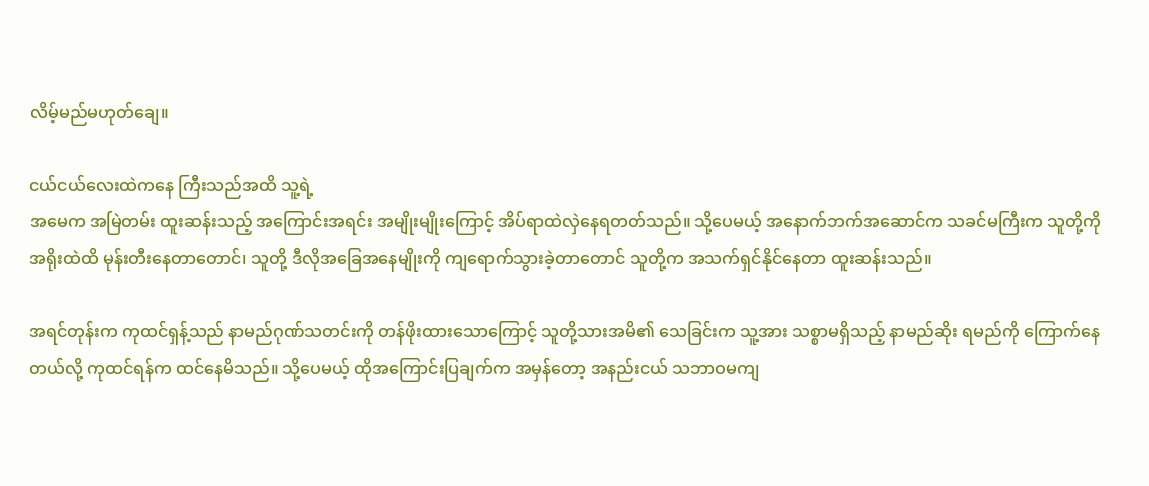လိမ့်မည်မဟုတ်ချေ။

ငယ်ငယ်လေးထဲကနေ ကြီးသည်အထိ သူ့ရဲ့
အမေက အမြဲတမ်း ထူးဆန်းသည့် အကြောင်းအရင်း အမျိုးမျိုးကြောင့် အိပ်ရာထဲလှဲနေရတတ်သည်။ သို့ပေမယ့် အနောက်ဘက်အဆောင်က သခင်မကြီးက သူတို့ကို အရိုးထဲထိ မုန်းတီးနေတာတောင်၊ သူတို့ ဒီလိုအခြေအနေမျိုးကို ကျရောက်သွားခဲ့တာ‌တောင် သူတို့က အသက်ရှင်နိုင်နေတာ ထူးဆန်းသည်။

အရင်တုန်းက ကုထင်ရှန့်သည် နာမည်ဂုဏ်သတင်းကို တန်ဖိုးထားသောကြောင့် သူတို့သားအမိ၏ သေခြင်းက သူ့အား သစ္စာမရှိသည့် နာမည်ဆိုး ရမည်ကို ကြောက်နေတယ်လို့ ကုထင်ရန်က ထင်နေမိသည်။ သို့ပေမယ့် ထိုအကြောင်းပြချက်က အမှန်တော့ အနည်းငယ် သဘာဝမကျ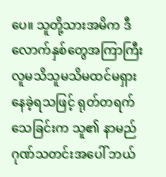ပေ။ သူတို့သားအမိက ဒီလောက်နှစ်တွေအကြာကြီး လူမသိသူမသိမထင်မရှား နေခဲ့ရသဖြင့် ရုတ်တရက် သေခြင်းက သူ၏ နာမည်ဂုဏ်သတင်းအပေါ် ဘယ်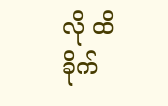လို ထိခိုက်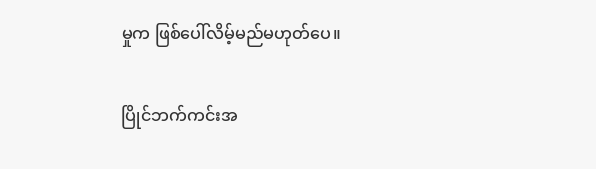မှုက ဖြစ်ပေါ်လိမ့်မည်မဟုတ်ပေ။

ပြိုင်ဘက်ကင်းအ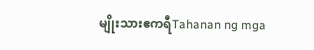မျိုးသားဧကရီTahanan ng mga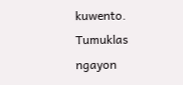kuwento. Tumuklas ngayon